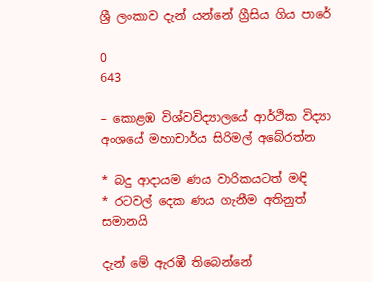ශ්‍රී ලංකාව දැන් යන්නේ ග්‍රීසිය ගිය පාරේ

0
643

– කොළඹ විශ්වවිද්‍යාලයේ ආර්ථික විද්‍යා අංශයේ මහාචාර්ය සිරිමල් අබේරත්න

* බදු ආදායම ණය වාරිකයටත් මඳි
* රටවල් දෙක ණය ගැනීම අතිනුත් සමානයි

දැන් මේ ඇරඹී තිබෙන්නේ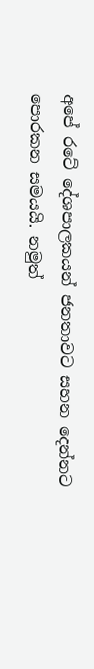අපේ රටේ දේශපාලකයන් ජනතාවට සහන දෙන්නට පොරකන සමයයි. නමුත්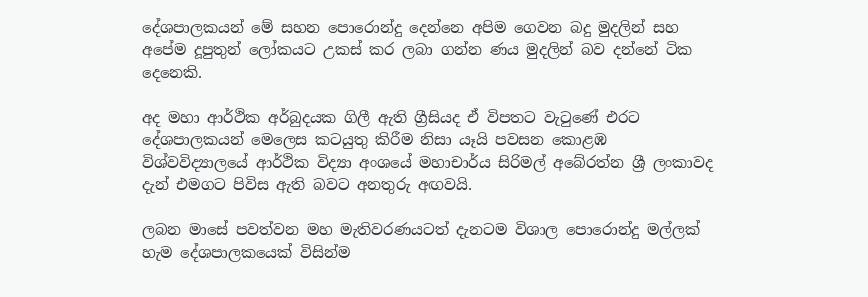දේශපාලකයන් මේ සහන පොරොන්දු දෙන්නෙ අපිම ගෙවන බදු මුදලින් සහ අපේම දූපුතුන් ලෝකයට උකස්‌ කර ලබා ගන්න ණය මුදලින් බව දන්නේ ටික දෙනෙකි.

අද මහා ආර්ථික අර්බුදයක ගිලී ඇති ග්‍රීසියද ඒ විපතට වැටුණේ එරට දේශපාලකයන් මෙලෙස කටයුතු කිරීම නිසා යෑයි පවසන කොළඹ විශ්වවිද්‍යාලයේ ආර්ථික විද්‍යා අංශයේ මහාචාර්ය සිරිමල් අබේරත්න ශ්‍රී ලංකාවද දැන් එමගට පිවිස ඇති බවට අනතුරු අඟවයි.

ලබන මාසේ පවත්වන මහ මැතිවරණයටත් දැනටම විශාල පොරොන්දු මල්ලක්‌ හැම දේශපාලකයෙක්‌ විසින්ම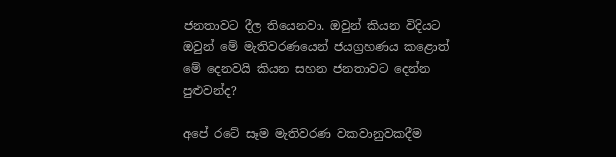ජනතාවට දීල තියෙනවා. ඔවුන් කියන විදියට ඔවුන් මේ මැතිවරණයෙන් ජයග්‍රහණය කළොත් මේ දෙනවයි කියන සහන ජනතාවට දෙන්න පුළුවන්ද?

අපේ රටේ සෑම මැතිවරණ වකවානුවකදීම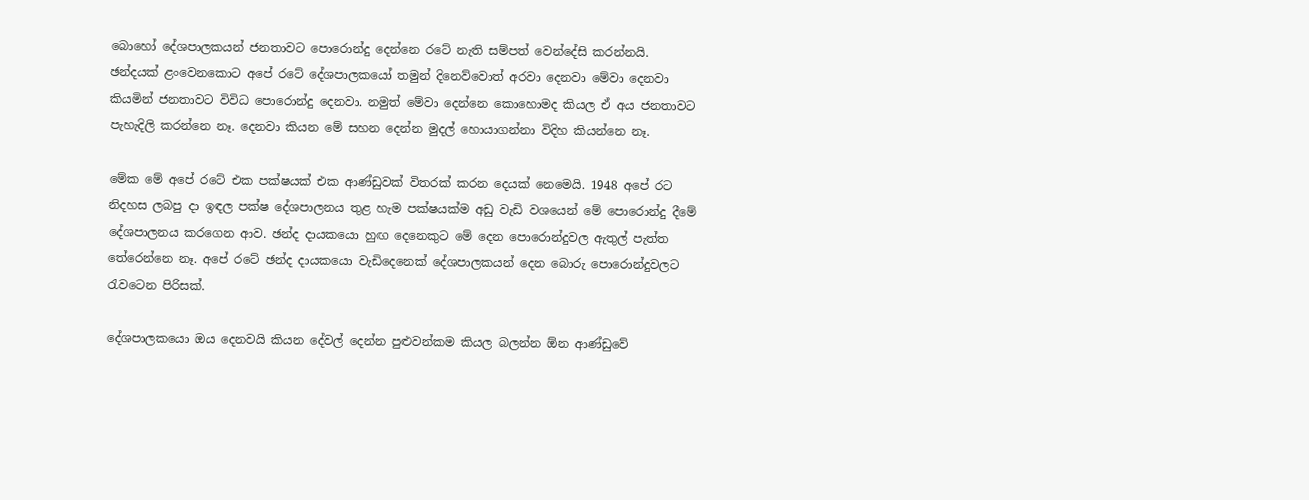බොහෝ දේශපාලකයන් ජනතාවට පොරොන්දු දෙන්නෙ රටේ නැති සම්පත් වෙන්දේසි කරන්නයි. ඡන්දයක්‌ ළංවෙනකොට අපේ රටේ දේශපාලකයෝ තමුන් දිනෙව්වොත් අරවා දෙනවා මේවා දෙනවා කියමින් ජනතාවට විවිධ පොරොන්දු දෙනවා. නමුත් මේවා දෙන්නෙ කොහොමද කියල ඒ අය ජනතාවට පැහැදිලි කරන්නෙ නෑ. දෙනවා කියන මේ සහන දෙන්න මුදල් හොයාගන්නා විදිහ කියන්නෙ නෑ.

මේක මේ අපේ රටේ එක පක්‌ෂයක්‌ එක ආණ්‌ඩුවක්‌ විතරක්‌ කරන දෙයක්‌ නෙමෙයි. 1948 අපේ රට නිදහස ලබපු දා ඉඳල පක්‌ෂ දේශපාලනය තුළ හැම පක්‌ෂයක්‌ම අඩු වැඩි වශයෙන් මේ පොරොන්දු දීමේ දේශපාලනය කරගෙන ආව. ඡන්ද දායකයො හුඟ දෙනෙකුට මේ දෙන පොරොන්දුවල ඇතුල් පැත්ත තේරෙන්නෙ නෑ. අපේ රටේ ඡන්ද දායකයො වැඩිදෙනෙක්‌ දේශපාලකයන් දෙන බොරු පොරොන්දුවලට රැවටෙන පිරිසක්‌.

දේශපාලකයො ඔය දෙනවයි කියන දේවල් දෙන්න පුළුවන්කම කියල බලන්න ඕන ආණ්‌ඩුවේ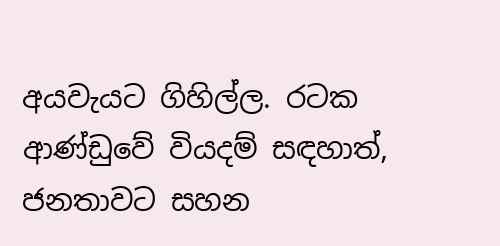අයවැයට ගිහිල්ල. රටක ආණ්‌ඩුවේ වියදම් සඳහාත්, ජනතාවට සහන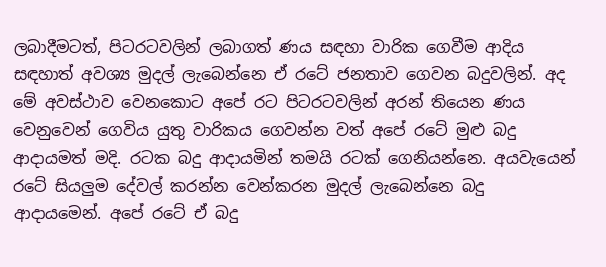ලබාදීමටත්, පිටරටවලින් ලබාගත් ණය සඳහා වාරික ගෙවීම ආදිය සඳහාත් අවශ්‍ය මුදල් ලැබෙන්නෙ ඒ රටේ ජනතාව ගෙවන බදුවලින්. අද මේ අවස්‌ථාව වෙනකොට අපේ රට පිටරටවලින් අරන් තියෙන ණය වෙනුවෙන් ගෙවිය යුතු වාරිකය ගෙවන්න වත් අපේ රටේ මුළු බදු ආදායමත් මදි. රටක බදු ආදායමින් තමයි රටක්‌ ගෙනියන්නෙ. අයවැයෙන් රටේ සියලුම දේවල් කරන්න වෙන්කරන මුදල් ලැබෙන්නෙ බදු ආදායමෙන්. අපේ රටේ ඒ බදු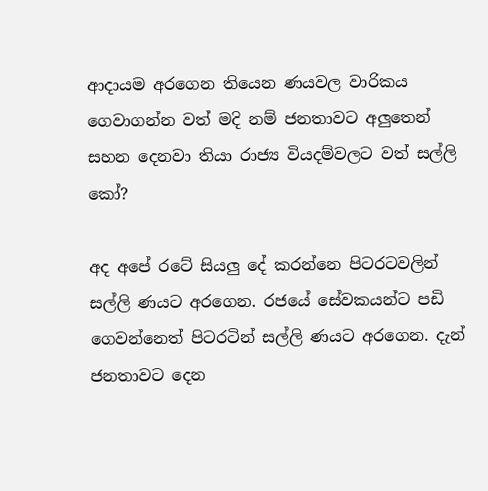ආදායම අරගෙන තියෙන ණයවල වාරිකය ගෙවාගන්න වත් මදි නම් ජනතාවට අලුතෙන් සහන දෙනවා තියා රාජ්‍ය වියදම්වලට වත් සල්ලි කෝ?

අද අපේ රටේ සියලු දේ කරන්නෙ පිටරටවලින් සල්ලි ණයට අරගෙන. රජයේ සේවකයන්ට පඩි ගෙවන්නෙත් පිටරටින් සල්ලි ණයට අරගෙන. දැන් ජනතාවට දෙන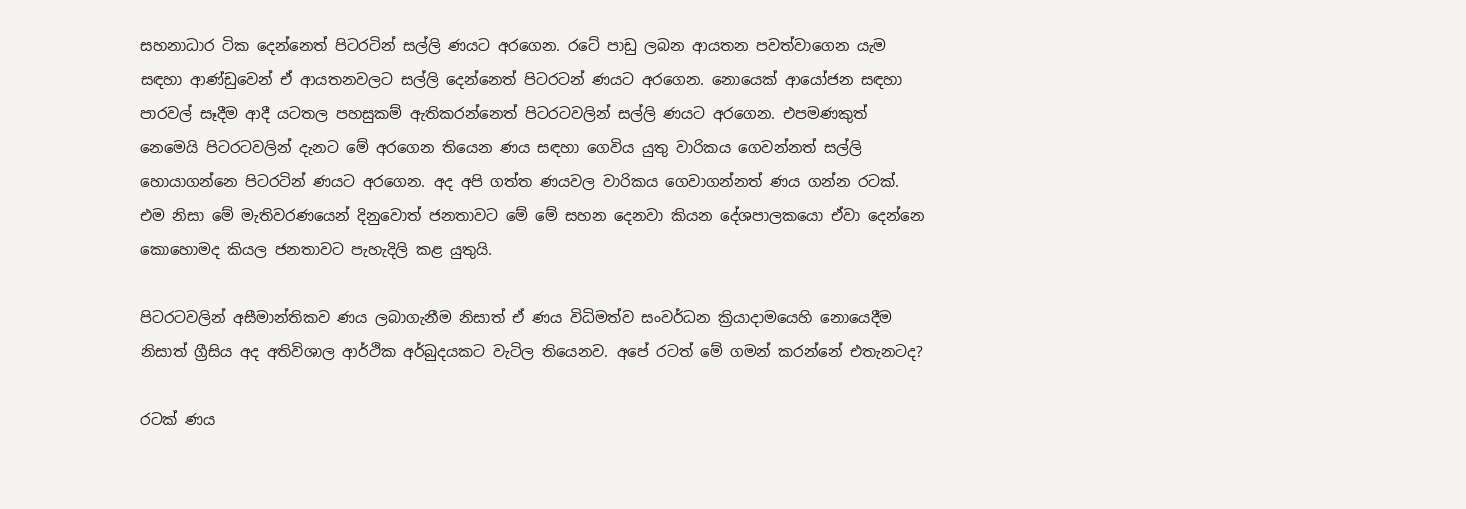සහනාධාර ටික දෙන්නෙත් පිටරටින් සල්ලි ණයට අරගෙන. රටේ පාඩු ලබන ආයතන පවත්වාගෙන යැම සඳහා ආණ්‌ඩුවෙන් ඒ ආයතනවලට සල්ලි දෙන්නෙත් පිටරටන් ණයට අරගෙන. නොයෙක්‌ ආයෝජන සඳහා පාරවල් සෑදීම ආදී යටතල පහසුකම් ඇතිකරන්නෙත් පිටරටවලින් සල්ලි ණයට අරගෙන. එපමණකුත් නෙමෙයි පිටරටවලින් දැනට මේ අරගෙන තියෙන ණය සඳහා ගෙවිය යුතු වාරිකය ගෙවන්නත් සල්ලි හොයාගන්නෙ පිටරටින් ණයට අරගෙන. අද අපි ගත්ත ණයවල වාරිකය ගෙවාගන්නත් ණය ගන්න රටක්‌. එම නිසා මේ මැතිවරණයෙන් දිනුවොත් ජනතාවට මේ මේ සහන දෙනවා කියන දේශපාලකයො ඒවා දෙන්නෙ කොහොමද කියල ජනතාවට පැහැදිලි කළ යුතුයි.

පිටරටවලින් අසීමාන්තිකව ණය ලබාගැනීම නිසාත් ඒ ණය විධිමත්ව සංවර්ධන ක්‍රියාදාමයෙහි නොයෙදීම නිසාත් ග්‍රීසිය අද අතිවිශාල ආර්ථික අර්බුදයකට වැටිල තියෙනව. අපේ රටත් මේ ගමන් කරන්නේ එතැනටද?

රටක්‌ ණය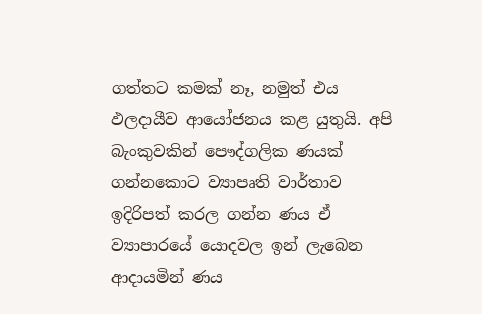ගත්තට කමක්‌ නෑ, නමුත් එය ඵලදායීව ආයෝජනය කළ යුතුයි. අපි බැංකුවකින් පෞද්ගලික ණයක්‌ ගන්නකොට ව්‍යාපෘති වාර්තාව ඉදිරිපත් කරල ගන්න ණය ඒ ව්‍යාපාරයේ යොදවල ඉන් ලැබෙන ආදායමින් ණය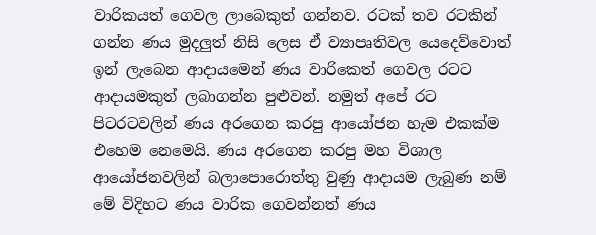වාරිකයත් ගෙවල ලාබෙකුත් ගන්නව. රටක්‌ තව රටකින් ගන්න ණය මුදලුත් නිසි ලෙස ඒ ව්‍යාපෘතිවල යෙදෙව්වොත් ඉන් ලැබෙන ආදායමෙන් ණය වාරිකෙත් ගෙවල රටට ආදායමකුත් ලබාගන්න පුළුවන්. නමුත් අපේ රට පිටරටවලින් ණය අරගෙන කරපු ආයෝජන හැම එකක්‌ම එහෙම නෙමෙයි. ණය අරගෙන කරපු මහ විශාල ආයෝජනවලින් බලාපොරොත්තු වුණු ආදායම ලැබුණ නම් මේ විදිහට ණය වාරික ගෙවන්නත් ණය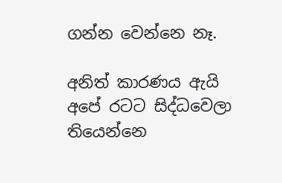ගන්න වෙන්නෙ නෑ.

අනිත් කාරණය ඇයි අපේ රටට සිද්ධවෙලා තියෙන්නෙ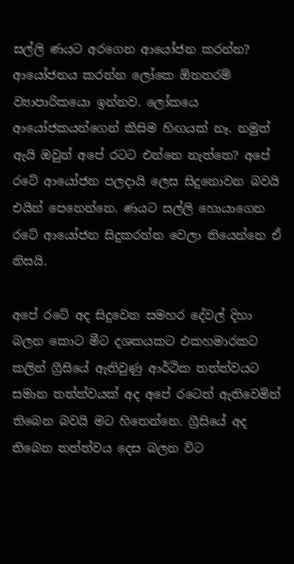සල්ලි ණයට අරගෙන ආයෝජන කරන්න? ආයෝජනය කරන්න ලෝකෙ ඕනතරම් ව්‍යාපාරිකයො ඉන්නව. ලෝකයෙ ආයෝජකයන්ගෙන් කිසිම හිඟයක්‌ නෑ. නමුත් ඇයි ඔවුන් අපේ රටට එන්නෙ නැත්තෙ? අපේ රටේ ආයෝජන පලදායි ලෙස සිදුනොවන බවයි එයින් පෙනෙන්නෙ. ණයට සල්ලි හොයාගෙන රටේ ආයෝජන සිදුකරන්න වෙලා තියෙන්නෙ ඒ නිසයි.

අපේ රටේ අද සිදුවෙන සමහර දේවල් දිහා බලන කොට මීට දශකයකට එකහමාරකට කලින් ග්‍රීසියේ ඇතිවුණු ආර්ථික තත්ත්වයට සමාන තත්ත්වයක්‌ අද අපේ රටෙත් ඇතිවෙමින් තිබෙන බවයි මට හිතෙන්නෙ. ග්‍රීසියේ අද තිබෙන තත්ත්වය දෙස බලන විට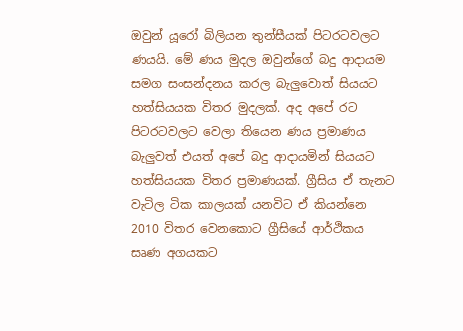ඔවුන් යූරෝ බිලියන තුන්සීයක්‌ පිටරටවලට ණයයි. මේ ණය මුදල ඔවුන්ගේ බදු ආදායම සමග සංසන්දනය කරල බැලුවොත් සියයට හත්සියයක විතර මුදලක්‌. අද අපේ රට පිටරටවලට වෙලා තියෙන ණය ප්‍රමාණය බැලුවත් එයත් අපේ බදු ආදායමින් සියයට හත්සියයක විතර ප්‍රමාණයක්‌. ග්‍රීසිය ඒ තැනට වැටිල ටික කාලයක්‌ යනවිට ඒ කියන්නෙ 2010 විතර වෙනකොට ග්‍රීසියේ ආර්ථිකය සෘණ අගයකට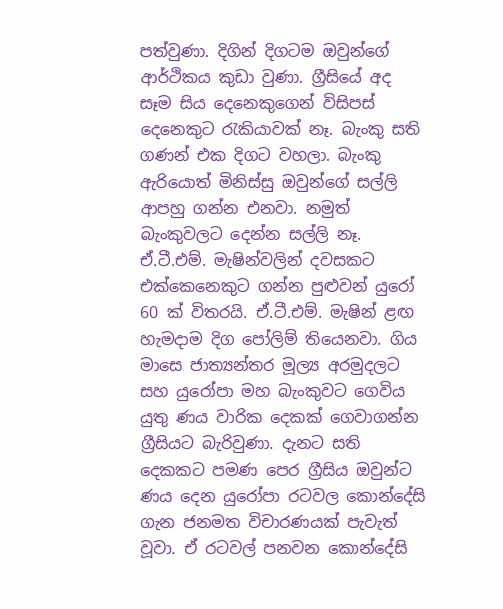පත්වුණා. දිගින් දිගටම ඔවුන්ගේ ආර්ථිකය කුඩා වුණා. ග්‍රීසියේ අද සෑම සිය දෙනෙකුගෙන් විසිපස්‌ දෙනෙකුට රැකියාවක්‌ නෑ. බැංකු සති ගණන් එක දිගට වහලා. බැංකු ඇරියොත් මිනිස්‌සු ඔවුන්ගේ සල්ලි ආපහු ගන්න එනවා. නමුත් බැංකුවලට දෙන්න සල්ලි නෑ. ඒ.ටී.එම්. මැෂින්වලින් දවසකට එක්‌කෙනෙකුට ගන්න පුළුවන් යුරෝ 60 ක්‌ විතරයි. ඒ.ටී.එම්. මැෂින් ළඟ හැමදාම දිග පෝලිම් තියෙනවා. ගිය මාසෙ ජාත්‍යන්තර මූල්‍ය අරමුදලට සහ යුරෝපා මහ බැංකුවට ගෙවිය යුතු ණය වාරික දෙකක්‌ ගෙවාගන්න ග්‍රීසියට බැරිවුණා. දැනට සති දෙකකට පමණ පෙර ග්‍රීසිය ඔවුන්ට ණය දෙන යුරෝපා රටවල කොන්දේසි ගැන ජනමත විචාරණයක්‌ පැවැත් වූවා. ඒ රටවල් පනවන කොන්දේසි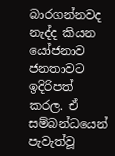බාරගන්නවද නැද්ද කියන යෝජනාව ජනතාවට ඉදිරිපත් කරල. ඒ සම්බන්ධයෙන් පැවැත්වූ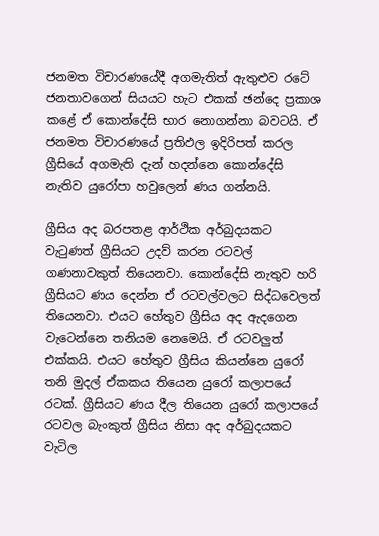ජනමත විචාරණයේදී අගමැතිත් ඇතුළුව රටේ ජනතාවගෙන් සියයට හැට එකක්‌ ඡන්දෙ ප්‍රකාශ කළේ ඒ කොන්දේසි භාර නොගන්නා බවටයි. ඒ ජනමත විචාරණයේ ප්‍රතිඵල ඉදිරිපත් කරල ග්‍රීසියේ අගමැති දැන් හදන්නෙ කොන්දේසි නැතිව යුරෝපා හවුලෙන් ණය ගන්නයි.

ග්‍රීසිය අද බරපතළ ආර්ථික අර්බුදයකට වැටුණත් ග්‍රීසියට උදව් කරන රටවල් ගණනාවකුත් තියෙනවා. කොන්දේසි නැතුව හරි ග්‍රීසියට ණය දෙන්න ඒ රටවල්වලට සිද්ධවෙලත් තියෙනවා. එයට හේතුව ග්‍රීසිය අද ඇදගෙන වැටෙන්නෙ තනියම නෙමෙයි. ඒ රටවලුත් එක්‌කයි. එයට හේතුව ග්‍රීසිය කියන්නෙ යුරෝ තනි මුදල් ඒකකය තියෙන යුරෝ කලාපයේ රටක්‌. ග්‍රීසියට ණය දීල තියෙන යුරෝ කලාපයේ රටවල බැංකුත් ග්‍රීසිය නිසා අද අර්බුදයකට වැටිල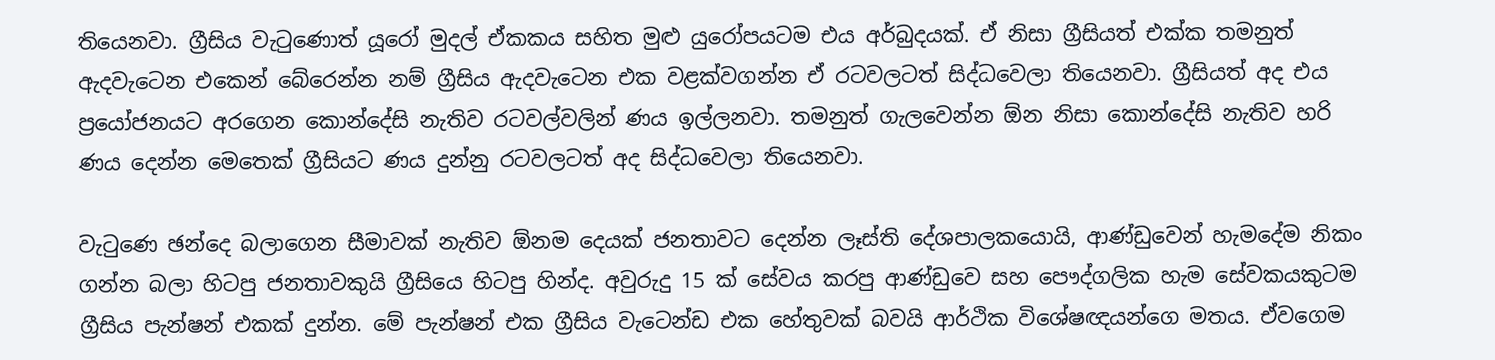තියෙනවා. ග්‍රීසිය වැටුණොත් යූරෝ මුදල් ඒකකය සහිත මුළු යුරෝපයටම එය අර්බුදයක්‌. ඒ නිසා ග්‍රීසියත් එක්‌ක තමනුත් ඇදවැටෙන එකෙන් බේරෙන්න නම් ග්‍රීසිය ඇදවැටෙන එක වළක්‌වගන්න ඒ රටවලටත් සිද්ධවෙලා තියෙනවා. ග්‍රීසියත් අද එය ප්‍රයෝජනයට අරගෙන කොන්දේසි නැතිව රටවල්වලින් ණය ඉල්ලනවා. තමනුත් ගැලවෙන්න ඕන නිසා කොන්දේසි නැතිව හරි ණය දෙන්න මෙතෙක්‌ ග්‍රීසියට ණය දුන්නු රටවලටත් අද සිද්ධවෙලා තියෙනවා.

වැටුණෙ ඡන්දෙ බලාගෙන සීමාවක්‌ නැතිව ඕනම දෙයක්‌ ජනතාවට දෙන්න ලෑස්‌ති දේශපාලකයොයි, ආණ්‌ඩුවෙන් හැමදේම නිකං ගන්න බලා හිටපු ජනතාවකුයි ග්‍රීසියෙ හිටපු හින්ද. අවුරුදු 15 ක්‌ සේවය කරපු ආණ්‌ඩුවෙ සහ පෞද්ගලික හැම සේවකයකුටම ග්‍රීසිය පැන්ෂන් එකක්‌ දුන්න. මේ පැන්ෂන් එක ග්‍රීසිය වැටෙන්ඩ එක හේතුවක්‌ බවයි ආර්ථික විශේෂඥයන්ගෙ මතය. ඒවගෙම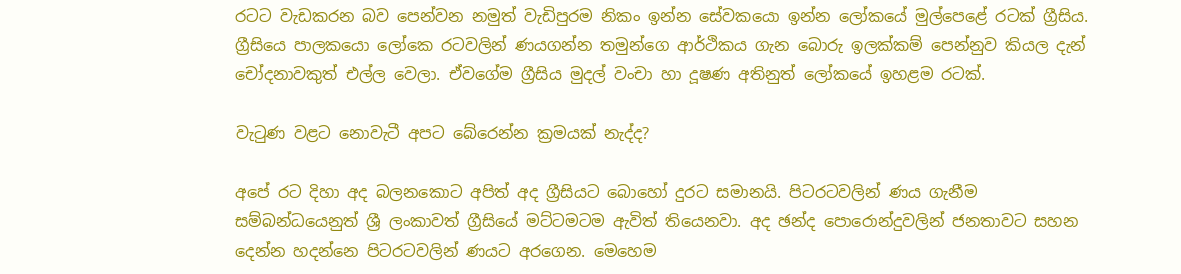රටට වැඩකරන බව පෙන්වන නමුත් වැඩිපුරම නිකං ඉන්න සේවකයො ඉන්න ලෝකයේ මුල්පෙළේ රටක්‌ ග්‍රීසිය. ග්‍රීසියෙ පාලකයො ලෝකෙ රටවලින් ණයගන්න තමුන්ගෙ ආර්ථිකය ගැන බොරු ඉලක්‌කම් පෙන්නුව කියල දැන් චෝදනාවකුත් එල්ල වෙලා. ඒවගේම ග්‍රීසිය මුදල් වංචා හා දූෂණ අතිනුත් ලෝකයේ ඉහළම රටක්‌.

වැටුණ වළට නොවැටී අපට බේරෙන්න ක්‍රමයක්‌ නැද්ද?

අපේ රට දිහා අද බලනකොට අපිත් අද ග්‍රීසියට බොහෝ දුරට සමානයි. පිටරටවලින් ණය ගැනීම සම්බන්ධයෙනුත් ශ්‍රී ලංකාවත් ග්‍රීසියේ මට්‌ටමටම ඇවිත් තියෙනවා. අද ඡන්ද පොරොන්දුවලින් ජනතාවට සහන දෙන්න හදන්නෙ පිටරටවලින් ණයට අරගෙන. මෙහෙම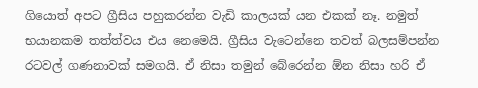ගියොත් අපට ග්‍රීසිය පහුකරන්න වැඩි කාලයක්‌ යන එකක්‌ නෑ. නමුත් භයානකම තත්ත්වය එය නෙමෙයි. ග්‍රීසිය වැටෙන්නෙ තවත් බලසම්පන්න රටවල් ගණනාවක්‌ සමගයි. ඒ නිසා තමුන් බේරෙන්න ඕන නිසා හරි ඒ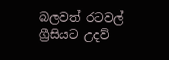බලවත් රටවල් ග්‍රීසියට උදව්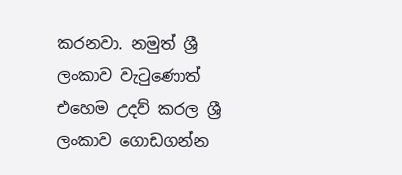කරනවා. නමුත් ශ්‍රී ලංකාව වැටුණොත් එහෙම උදව් කරල ශ්‍රී ලංකාව ගොඩගන්න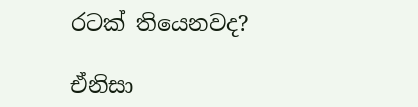රටක්‌ තියෙනවද?

ඒනිසා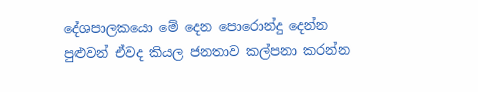දේශපාලකයො මේ දෙන පොරොන්දු දෙන්න පුළුවන් ඒවද කියල ජනතාව කල්පනා කරන්න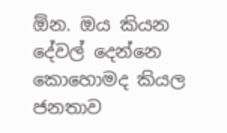ඕන. ඔය කියන දේවල් දෙන්නෙ කොහොමද කියල ජනතාව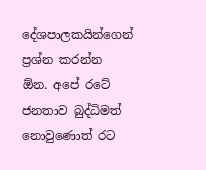දේශපාලකයින්ගෙන් ප්‍රශ්න කරන්න ඕන. අපේ රටේ ජනතාව බුද්ධිමත් නොවුණොත් රට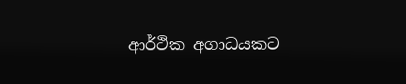ආර්ථික අගාධයකට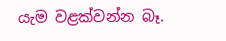යැම වළක්‌වන්න බෑ.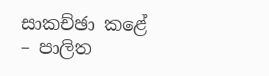සාකච්ඡා කළේ – පාලිත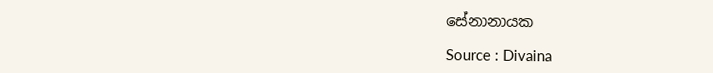සේනානායක

Source : Divaina